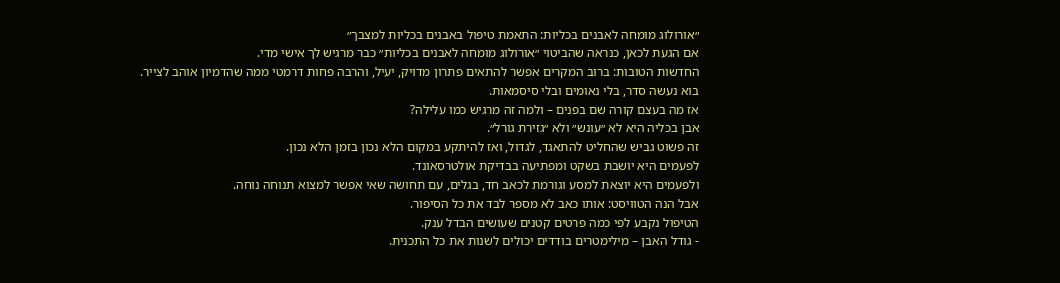״אורולוג מומחה לאבנים בכליות: התאמת טיפול באבנים בכליות למצבך״
אם הגעת לכאן, כנראה שהביטוי ״אורולוג מומחה לאבנים בכליות״ כבר מרגיש לך אישי מדי.
החדשות הטובות: ברוב המקרים אפשר להתאים פתרון מדויק, יעיל, והרבה פחות דרמטי ממה שהדמיון אוהב לצייר.
בוא נעשה סדר, בלי נאומים ובלי סיסמאות.
אז מה בעצם קורה שם בפנים – ולמה זה מרגיש כמו עלילה?
אבן בכליה היא לא ״עונש״ ולא ״גזירת גורל״.
זה פשוט גביש שהחליט להתאגד, לגדול, ואז להיתקע במקום הלא נכון בזמן הלא נכון.
לפעמים היא יושבת בשקט ומפתיעה בבדיקת אולטרסאונד.
ולפעמים היא יוצאת למסע וגורמת לכאב חד, בגלים, עם תחושה שאי אפשר למצוא תנוחה נוחה.
אבל הנה הטוויסט: אותו כאב לא מספר לבד את כל הסיפור.
הטיפול נקבע לפי כמה פרטים קטנים שעושים הבדל ענק.
- גודל האבן – מילימטרים בודדים יכולים לשנות את כל התכנית.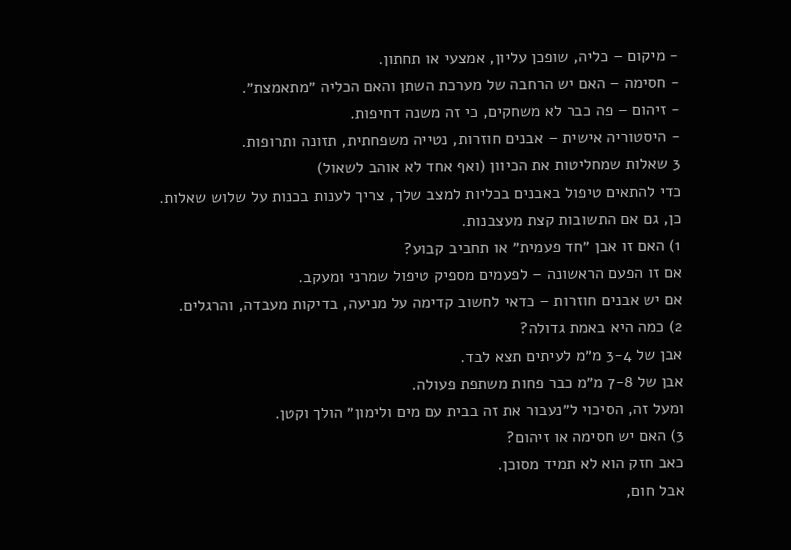- מיקום – כליה, שופכן עליון, אמצעי או תחתון.
- חסימה – האם יש הרחבה של מערכת השתן והאם הכליה ״מתאמצת״.
- זיהום – פה כבר לא משחקים, כי זה משנה דחיפות.
- היסטוריה אישית – אבנים חוזרות, נטייה משפחתית, תזונה ותרופות.
3 שאלות שמחליטות את הכיוון (ואף אחד לא אוהב לשאול)
כדי להתאים טיפול באבנים בכליות למצב שלך, צריך לענות בכנות על שלוש שאלות.
כן, גם אם התשובות קצת מעצבנות.
1) האם זו אבן ״חד פעמית״ או תחביב קבוע?
אם זו הפעם הראשונה – לפעמים מספיק טיפול שמרני ומעקב.
אם יש אבנים חוזרות – כדאי לחשוב קדימה על מניעה, בדיקות מעבדה, והרגלים.
2) כמה היא באמת גדולה?
אבן של 3-4 מ״מ לעיתים תצא לבד.
אבן של 7-8 מ״מ כבר פחות משתפת פעולה.
ומעל זה, הסיכוי ל״נעבור את זה בבית עם מים ולימון״ הולך וקטן.
3) האם יש חסימה או זיהום?
כאב חזק הוא לא תמיד מסוכן.
אבל חום,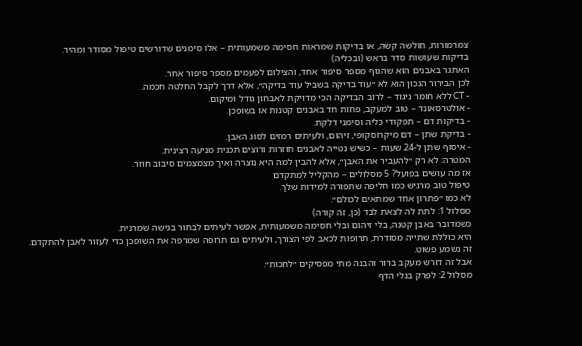צמרמורות, חולשה קשה, או בדיקות שמראות חסימה משמעותית – אלו סימנים שדורשים טיפול מסודר ומהיר.
בדיקות שעושות סדר בראש (ובכליה)
האתגר באבנים הוא שהגוף מספר סיפור אחד, והצילום לפעמים מספר סיפור אחר.
לכן הבירור הנכון הוא לא ״עוד בדיקה בשביל עוד בדיקה״, אלא דרך לקבל החלטה חכמה.
- CT ללא חומר ניגוד – לרוב הבדיקה הכי מדויקת לאבחון גודל ומיקום.
- אולטרסאונד – טוב למעקב, פחות חד באבנים קטנות או בשופכן.
- בדיקות דם – תפקודי כליה וסימני דלקת.
- בדיקת שתן – דם מיקרוסקופי, זיהום, ולעיתים רמזים לסוג האבן.
- איסוף שתן ל-24 שעות – כשיש נטייה לאבנים חוזרות ורוצים תכנית מניעה רצינית.
המטרה: לא רק ״להעביר את האבן״, אלא להבין למה היא נוצרה ואיך מצמצמים סיבוב חוזר.
אז מה עושים בפועל? 5 מסלולים – מהקליל למתקדם
טיפול טוב מרגיש כמו חליפה שתפורה למידות שלך.
לא כמו ״פתרון אחד שמתאים לכולם״.
מסלול 1: לתת לה לצאת לבד (כן, זה קורה)
כשמדובר באבן קטנה, בלי זיהום ובלי חסימה משמעותית, אפשר לעיתים לבחור בגישה שמרנית.
היא כוללת שתייה מסודרת, תרופות לכאב לפי הצורך, ולעיתים גם תרופה שמרפה את השופכן כדי לעזור לאבן להתקדם.
זה נשמע פשוט.
אבל זה דורש מעקב ברור והבנה מתי מפסיקים ״לחכות״.
מסלול 2: לפרק בגלי הדף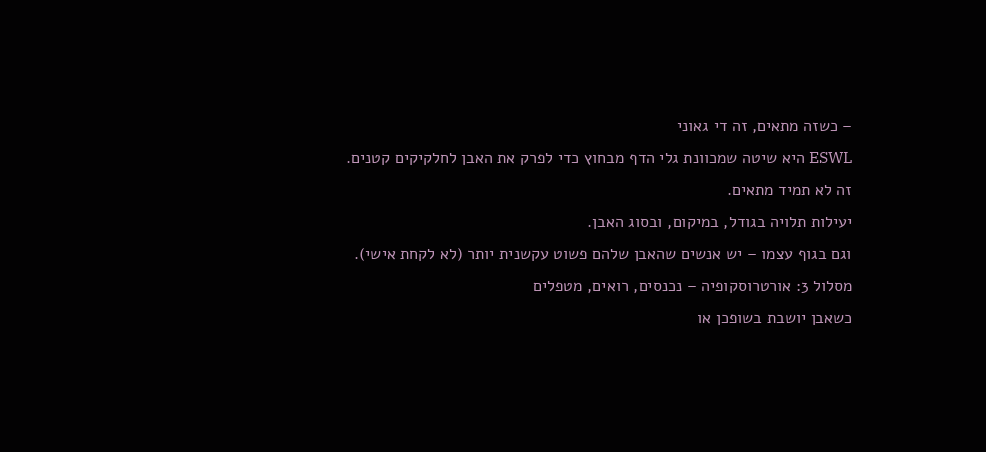– כשזה מתאים, זה די גאוני
ESWL היא שיטה שמכוונת גלי הדף מבחוץ כדי לפרק את האבן לחלקיקים קטנים.
זה לא תמיד מתאים.
יעילות תלויה בגודל, במיקום, ובסוג האבן.
וגם בגוף עצמו – יש אנשים שהאבן שלהם פשוט עקשנית יותר (לא לקחת אישי).
מסלול 3: אורטרוסקופיה – נכנסים, רואים, מטפלים
כשאבן יושבת בשופכן או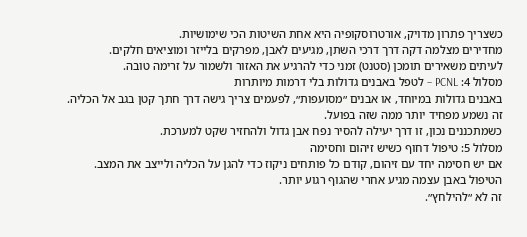כשצריך פתרון מדויק, אורטרוסקופיה היא אחת השיטות הכי שימושיות.
מחדירים מצלמה דקה דרך דרכי השתן, מגיעים לאבן, מפרקים בלייזר ומוציאים חלקים.
לעיתים משאירים תומכן (סטנט) זמני כדי להרגיע את האזור ולשמור על זרימה טובה.
מסלול 4: PCNL – לטפל באבנים גדולות בלי דרמות מיותרות
באבנים גדולות במיוחד, או אבנים ״מסועפות״, לפעמים צריך גישה דרך חתך קטן בגב אל הכליה.
זה נשמע מפחיד יותר ממה שזה בפועל.
כשמתכננים נכון, זו דרך יעילה להסיר נפח אבן גדול ולהחזיר שקט למערכת.
מסלול 5: טיפול דחוף כשיש זיהום וחסימה
אם יש חסימה יחד עם זיהום, קודם כל פותחים ניקוז כדי להגן על הכליה ולייצב את המצב.
הטיפול באבן עצמה מגיע אחרי שהגוף רגוע יותר.
זה לא ״להילחץ״.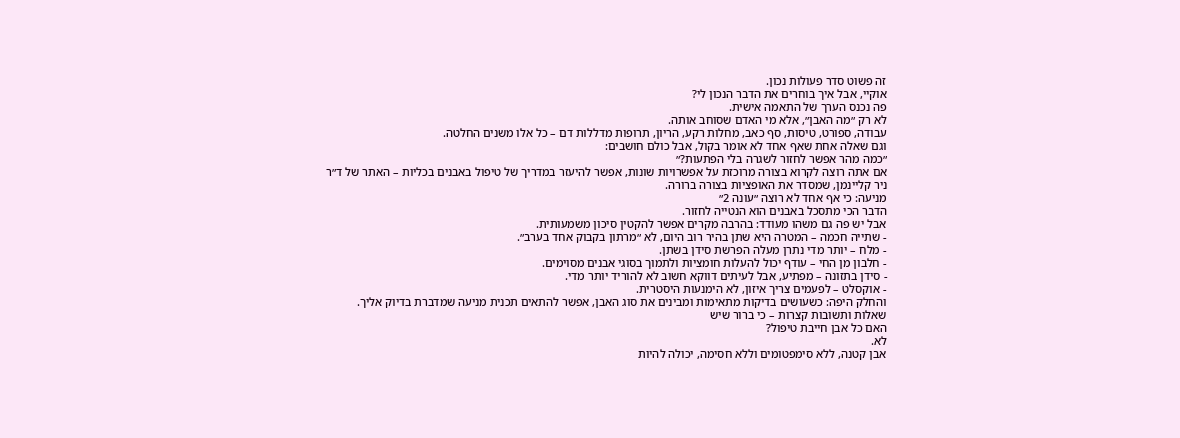זה פשוט סדר פעולות נכון.
אוקיי, אבל איך בוחרים את הדבר הנכון לי?
פה נכנס הערך של התאמה אישית.
לא רק ״מה האבן״, אלא מי האדם שסוחב אותה.
עבודה, ספורט, טיסות, סף כאב, מחלות רקע, הריון, תרופות מדללות דם – כל אלו משנים החלטה.
וגם שאלה אחת שאף אחד לא אומר בקול, אבל כולם חושבים:
״כמה מהר אפשר לחזור לשגרה בלי הפתעות?״
אם אתה רוצה לקרוא בצורה מרוכזת על אפשרויות שונות, אפשר להיעזר במדריך של טיפול באבנים בכליות – האתר של ד״ר ניר קליינמן, שמסדר את האופציות בצורה ברורה.
מניעה: כי אף אחד לא רוצה ״עונה 2״
הדבר הכי מתסכל באבנים הוא הנטייה לחזור.
אבל יש פה גם משהו מעודד: בהרבה מקרים אפשר להקטין סיכון משמעותית.
- שתייה חכמה – המטרה היא שתן בהיר רוב היום, לא ״מרתון בקבוק אחד בערב״.
- מלח – יותר מדי נתרן מעלה הפרשת סידן בשתן.
- חלבון מן החי – עודף יכול להעלות חומציות ולתמוך בסוגי אבנים מסוימים.
- סידן בתזונה – מפתיע, אבל לעיתים דווקא חשוב לא להוריד יותר מדי.
- אוקסלט – לפעמים צריך איזון, לא הימנעות היסטרית.
והחלק היפה: כשעושים בדיקות מתאימות ומבינים את סוג האבן, אפשר להתאים תכנית מניעה שמדברת בדיוק אליך.
שאלות ותשובות קצרות – כי ברור שיש
האם כל אבן חייבת טיפול?
לא.
אבן קטנה, ללא סימפטומים וללא חסימה, יכולה להיות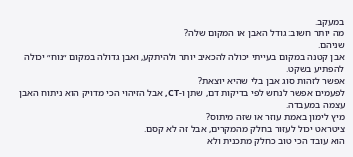במעקב.
מה יותר חשוב: גודל האבן או המקום שלה?
שניהם.
אבן קטנה במקום בעייתי יכולה להכאיב יותר ולהיתקע, ואבן גדולה במקום ״נוח״ יכולה להפתיע בשקט.
אפשר לזהות סוג אבן בלי שהיא יוצאת?
לפעמים אפשר לנחש לפי בדיקות דם, שתן ו-CT, אבל הזיהוי הכי מדויק הוא ניתוח האבן עצמה במעבדה.
מיץ לימון באמת עוזר או שזה מיתוס?
ציטראט יכול לעזור בחלק מהמקרים, אבל זה לא קסם.
הוא עובד הכי טוב כחלק מתכנית ולא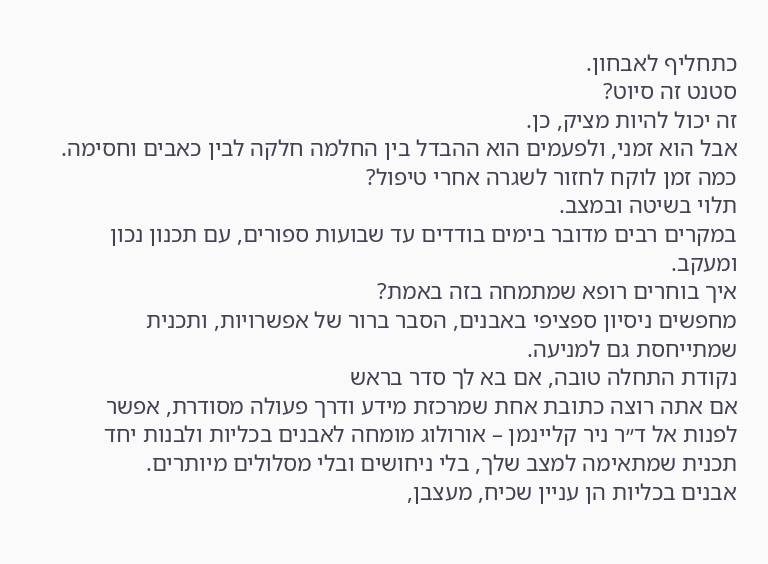כתחליף לאבחון.
סטנט זה סיוט?
זה יכול להיות מציק, כן.
אבל הוא זמני, ולפעמים הוא ההבדל בין החלמה חלקה לבין כאבים וחסימה.
כמה זמן לוקח לחזור לשגרה אחרי טיפול?
תלוי בשיטה ובמצב.
במקרים רבים מדובר בימים בודדים עד שבועות ספורים, עם תכנון נכון ומעקב.
איך בוחרים רופא שמתמחה בזה באמת?
מחפשים ניסיון ספציפי באבנים, הסבר ברור של אפשרויות, ותכנית שמתייחסת גם למניעה.
נקודת התחלה טובה, אם בא לך סדר בראש
אם אתה רוצה כתובת אחת שמרכזת מידע ודרך פעולה מסודרת, אפשר לפנות אל ד״ר ניר קליינמן – אורולוג מומחה לאבנים בכליות ולבנות יחד תכנית שמתאימה למצב שלך, בלי ניחושים ובלי מסלולים מיותרים.
אבנים בכליות הן עניין שכיח, מעצבן,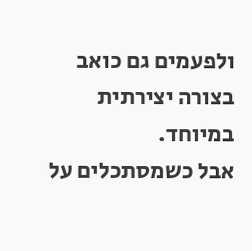ולפעמים גם כואב בצורה יצירתית במיוחד.
אבל כשמסתכלים על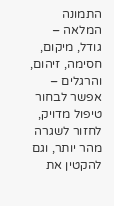התמונה המלאה – גודל, מיקום, חסימה, זיהום, והרגלים – אפשר לבחור טיפול מדויק, לחזור לשגרה מהר יותר, וגם להקטין את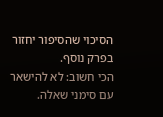הסיכוי שהסיפור יחזור בפרק נוסף.
הכי חשוב: לא להישאר עם סימני שאלה.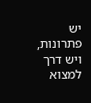יש פתרונות, ויש דרך למצוא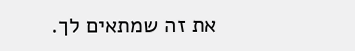את זה שמתאים לך.